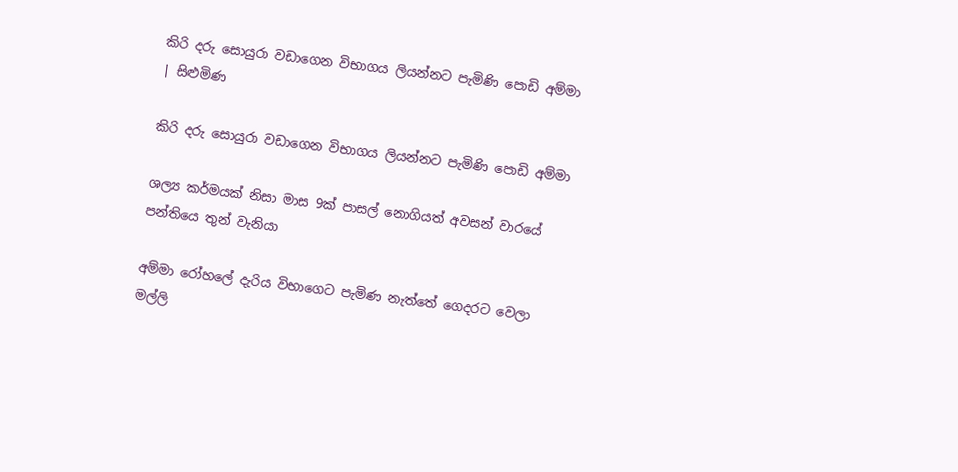කිරි දරු සොයුරා වඩාගෙන විභාගය ලියන්නට පැමිණි පොඩි අම්මා | සිළුමිණ

කිරි දරු සොයුරා වඩාගෙන විභාගය ලියන්නට පැමිණි පොඩි අම්මා

ශල්‍ය කර්මයක් නිසා මාස 9ක් පාසල් නොගියත් අවසන් වාරයේ පන්තියෙ තුන් වැනියා

අම්මා රෝහලේ දැරිය විභාගෙට පැමිණ නැත්තේ ගෙදරට වෙලා මල්ලි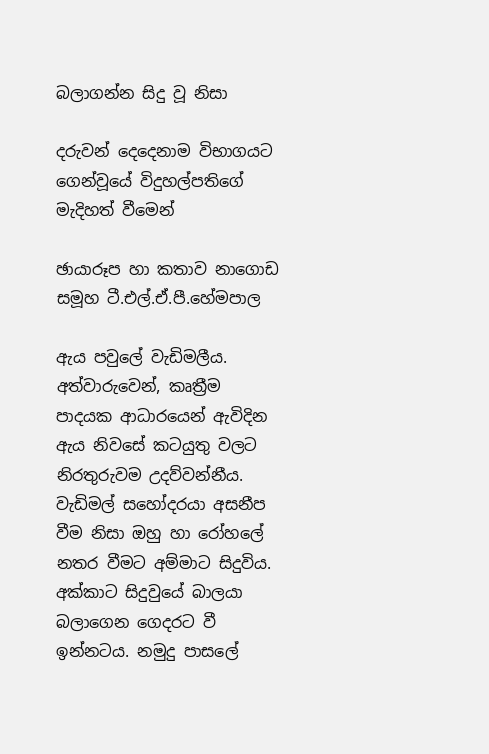බලාගන්න සිදු වූ නිසා

දරුවන් දෙදෙනාම විභාගයට ගෙන්වූයේ විදුහල්පතිගේ මැදිහත් වීමෙන්

ඡායාරූප හා කතාව නාගොඩ සමූහ ටී.එල්.ඒ.පී.හේමපාල

ඇය පවුලේ වැඩිමලීය. අත්වාරුවෙන්, කෘත්‍රීම පාදයක ආධාරයෙන් ඇවිදින ඇය නිවසේ කටයුතු වලට නිරතුරුවම උදව්වන්නීය. වැඩිමල් සහෝදරයා අසනීප වීම නිසා ඔහු හා රෝහලේ නතර වීමට අම්මාට සිදුවිය. අක්කාට සිදුවුයේ බාලයා බලාගෙන ගෙදරට වී ඉන්නටය. නමුදු පාසලේ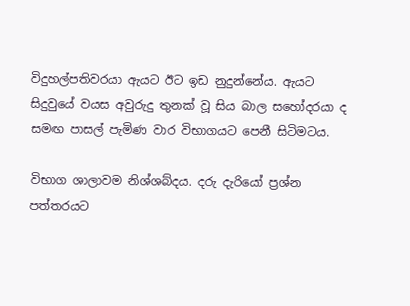විදුහල්පතිවරයා ඇයට ඊට ඉඩ නුදුන්නේය. ඇයට සිදුවුයේ වයස අවුරුදු තුනක් වූ සිය බාල සහෝදරයා ද සමඟ පාසල් පැමිණ වාර විභාගයට පෙනී සිටිමටය.

විභාග ශාලාවම නිශ්ශබ්දය. දරු දැරියෝ ප්‍රශ්න පත්තරයට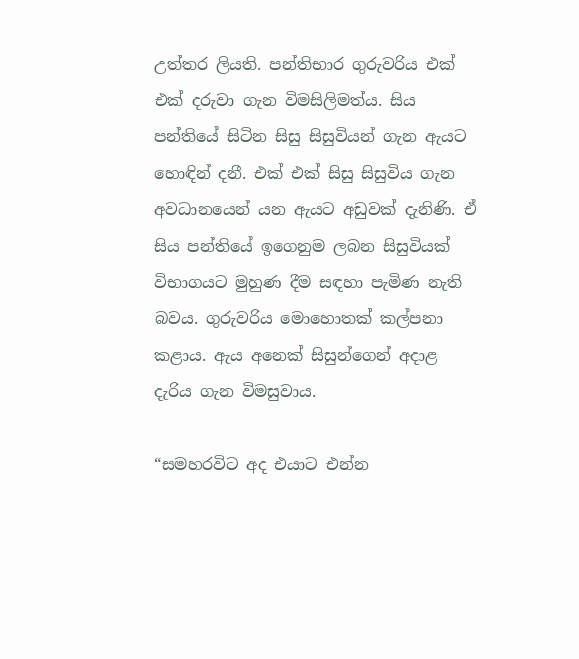උත්තර ලියති. පන්තිභාර ගුරුවරිය එක් එක් දරුවා ගැන විමසිලිමත්ය. සිය පන්තියේ සිටින සිසු සිසුවියන් ගැන ඇයට හොඳින් දනී. එක් එක් සිසු සිසුවිය ගැන අවධානයෙන් යන ඇයට අඩුවක් දැනිණි. ඒ සිය පන්තියේ ඉගෙනුම ලබන සිසුවියක් විභාගයට මුහුණ දීම සඳහා පැමිණ නැති බවය. ගුරුවරිය මොහොතක් කල්පනා කළාය. ඇය අනෙක් සිසුන්ගෙන් අදාළ දැරිය ගැන විමසුවාය.

“සමහරවිට අද එයාට එන්න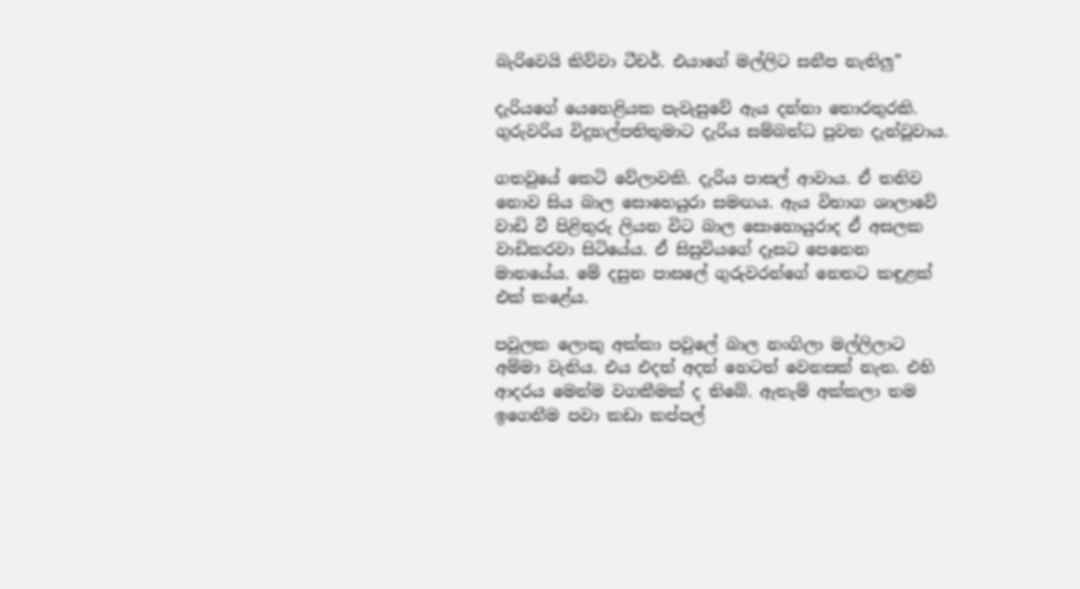බැරිවෙයි කිව්වා ටීචර්. එයාගේ මල්ලිට සනීප නැතිලු”

දැරියගේ යෙහෙළියක පැවැසුවේ ඇය දන්නා තොරතුරකි. ගුරුවරිය විදුහල්පතිතුමාට දැරිය සම්බන්ධ පුවත දැන්වූවාය.

ගතවුයේ කෙටි වේලාවකි. දැරිය පාසල් ආවාය. ඒ තනිව නොව සිය බාල සොහෙයුරා සමඟය. ඇය විභාග ශාලාවේ වාඩි වී පිළිතුරු ලියන විට බාල සොහොයුරාද ඒ අසලක වාඩිකරවා සිටියේය. ඒ සිසුවියගේ දෑසට පෙනෙන මානයේය. මේ දසුන පාසලේ ගුරුවරන්ගේ නෙතට කඳුළක් එක් කළේය.

පවුලක ලොකු අක්කා පවුලේ බාල නංගිලා මල්ලිලාට අම්මා වැනිය. එය එදත් අදත් හෙටත් වෙනසක් නැත. එහි ආදරය මෙන්ම වගකීමක් ද තිබේ. ඇතැම් අක්කලා තම ඉගෙනීම පවා කඩා කප්පල්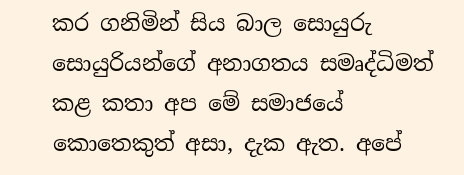කර ගනිමින් සිය බාල සොයුරු සොයුරියන්ගේ අනාගතය සමෘද්ධිමත් කළ කතා අප මේ සමාජයේ කොතෙකුත් අසා, දැක ඇත. අපේ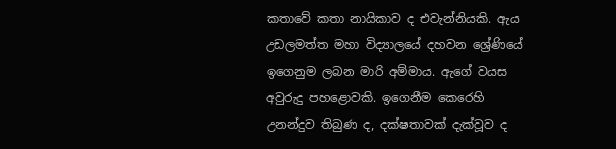කතාවේ කතා නායිකාව ද එවැන්නියකි. ඇය උඩලමත්ත මහා විද්‍යාලයේ දහවන ශ්‍රේණියේ ඉගෙනුම ලබන මාරි අම්මාය. ඇගේ වයස අවුරුදු පහළොවකි. ඉගෙනීම කෙරෙහි උනන්දුව තිබුණ ද, දක්ෂතාවක් දැක්වූව ද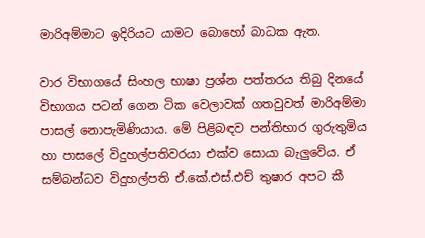මාරිඅම්මාට ඉදිරියට යාමට බොහෝ බාධක ඇත.

වාර විභාගයේ සිංහල භාෂා ප්‍රශ්න පත්තරය තිබු දිනයේ විභාගය පටන් ගෙන ටික වෙලාවක් ගතවුවත් මාරිඅම්මා පාසල් නොපැමිණියාය. මේ පිළිබඳව පන්තිභාර ගුරුතුමිය හා පාසලේ විදුහල්පතිවරයා එක්ව සොයා බැලුවේය. ඒ සම්බන්ධව විදුහල්පති ඒ.කේ.එස්.එච් තුෂාර අපට කී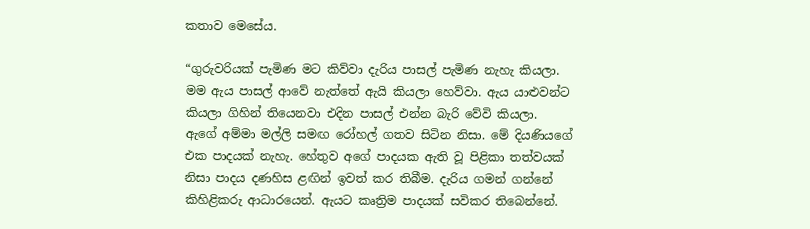කතාව මෙසේය.

“ගුරුවරියක් පැමිණ මට කිව්වා දැරිය පාසල් පැමිණ නැහැ කියලා. මම ඇය පාසල් ආවේ නැත්තේ ඇයි කියලා හෙව්වා. ඇය යාළුවන්ට කියලා ගිහින් තියෙනවා එදින පාසල් එන්න බැරි වේවි කියලා. ඇගේ අම්මා මල්ලි සමඟ රෝහල් ගතව සිටින නිසා. මේ දියණියගේ එක පාදයක් නැහැ. හේතුව අගේ පාදයක ඇති වූ පිළිකා තත්වයක් නිසා පාදය දණහිස ළඟින් ඉවත් කර තිබීම. දැරිය ගමන් ගන්නේ කිහිළිකරු ආධාරයෙන්. ඇයට කෘත්‍රිම පාදයක් සවිකර තිබෙන්නේ.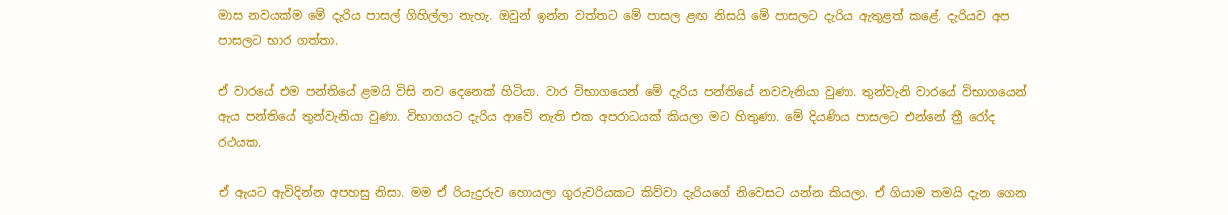මාස නවයක්ම මේ දැරිය පාසල් ගිහිල්ලා නැහැ. ඔවුන් ඉන්න වත්තට මේ පාසල ළඟ නිසයි මේ පාසලට දැරිය ඇතුළත් කළේ. දැරියව අප පාසලට භාර ගත්තා.

ඒ වාරයේ එම පන්තියේ ළමයි විසි නව දෙනෙක් හිටියා. වාර විභාගයෙන් මේ දැරිය පන්තියේ නවවැනියා වුණා. තුන්වැනි වාරයේ විභාගයෙන් ඇය පන්තියේ තුන්වැනියා වුණා. විභාගයට දැරිය ආවේ නැති එක අපරාධයක් කියලා මට හිතුණා. මේ දියණිය පාසලට එන්නේ ත්‍රී රෝද රථයක.

ඒ ඇයට ඇවිදින්න අපහසු නිසා. මම ඒ රියැදුරුව හොයලා ගුරුවරියකට කිව්වා දැරියගේ නිවෙසට යන්න කියලා. ඒ ගියාම තමයි දැන ගෙන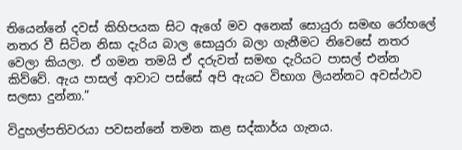තියෙන්නේ දවස් කිහිපයක සිට ඇගේ මව අනෙක් සොයුරා සමඟ රෝහලේ නතර වී සිටින නිසා දැරිය බාල සොයුරා බලා ගැනීමට නිවෙසේ නතර වෙලා කියලා. ඒ ගමන තමයි ඒ දරුවත් සමඟ දැරියට පාසල් එන්න කිව්වේ. ඇය පාසල් ආවාට පස්සේ අපි ඇයට විභාග ලියන්නට අවස්ථාව සලසා දුන්නා.”

විදුහල්පතිවරයා පවසන්නේ තමන කළ සද්කාර්ය ගැනය.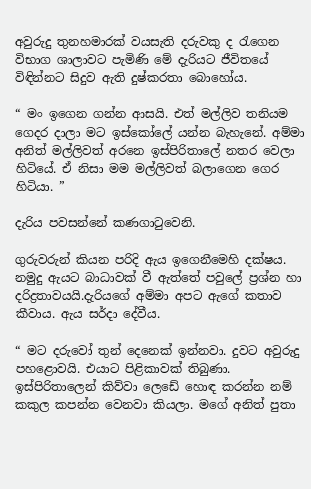අවුරුදු තුනහමාරක් වයසැති දරුවකු ද රැගෙන විභාග ශාලාවට පැමිණි මේ දැරියට ජීවිතයේ විඳින්නට සිදුව ඇති දුෂ්කරතා බොහෝය.

“ මං ඉගෙන ගන්න ආසයි. එත් මල්ලිව තනියම ගෙදර දාලා මට ඉස්කෝලේ යන්න බැහැනේ. අම්මා අනිත් මල්ලිවත් අරනෙ ඉස්පිරිතාලේ නතර වෙලා හිටියේ. ඒ නිසා මම මල්ලිවත් බලාගෙන ගෙර හිටියා. ”

දැරිය පවසන්නේ කණගාටුවෙනි.

ගුරුවරුන් කියන පරිදි ඇය ඉගෙනීමෙහි දක්ෂය. නමුදු ඇයට බාධාවක් වී ඇත්තේ පවුලේ ප්‍රශ්න හා දරිද්‍රතාවයයි.දැරියගේ අම්මා අපට ඇගේ කතාව කීවාය. ඇය සර්දා දේවීය.

“ මට දරුවෝ තුන් දෙනෙක් ඉන්නවා. දුවට අවුරුදු පහළොවයි. එයාට පිළිකාවක් තිබුණා. ඉස්පිරිතාලෙන් කිව්වා ලෙඩේ හොඳ කරන්න නම් කකුල කපන්න වෙනවා කියලා. මගේ අනිත් පුතා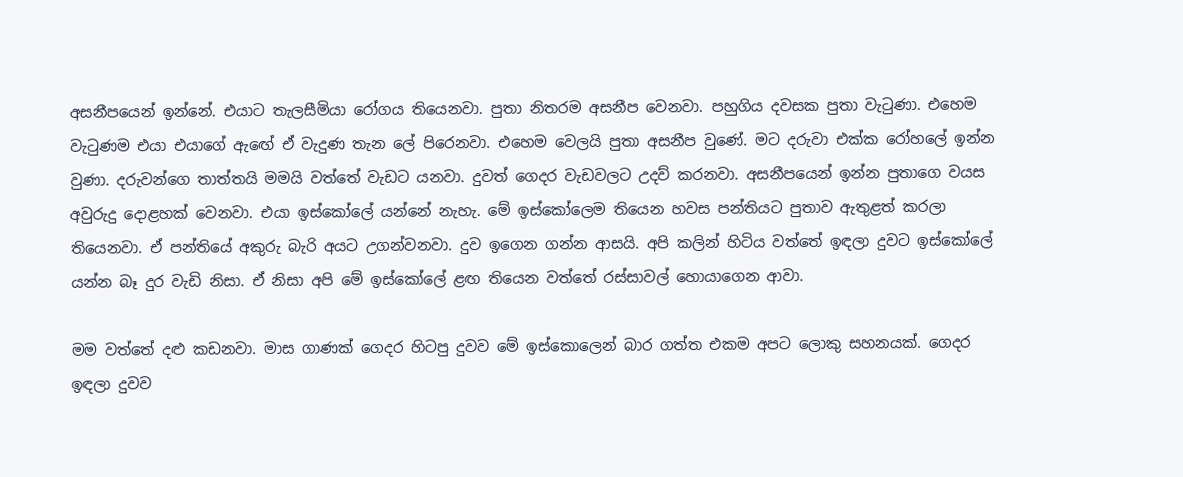අසනීපයෙන් ඉන්නේ. එයාට තැලසීමියා රෝගය තියෙනවා. පුතා නිතරම අසනීප වෙනවා. පහුගිය දවසක පුතා වැටුණා. එහෙම වැටුණම එයා එයාගේ ඇඟේ ඒ වැදුණ තැන ලේ පිරෙනවා. එහෙම වෙලයි පුතා අසනීප වුණේ. මට දරුවා එක්ක රෝහලේ ඉන්න වුණා. දරුවන්ගෙ තාත්තයි මමයි වත්තේ වැඩට යනවා. දුවත් ගෙදර වැඩවලට උදව් කරනවා. අසනීපයෙන් ඉන්න පුතාගෙ වයස අවුරුදු දොළහක් වෙනවා. එයා ඉස්කෝලේ යන්නේ නැහැ. මේ ඉස්කෝලෙම තියෙන හවස පන්තියට පුතාව ඇතුළත් කරලා තියෙනවා. ඒ පන්තියේ අකුරු බැරි අයට උගන්වනවා. දුව ඉගෙන ගන්න ආසයි. අපි කලින් හිටිය වත්තේ ඉඳලා දුවට ඉස්කෝලේ යන්න බෑ දුර වැඩි නිසා. ඒ නිසා අපි මේ ඉස්කෝලේ ළඟ තියෙන වත්තේ රස්සාවල් හොයාගෙන ආවා.

මම වත්තේ දළු කඩනවා. මාස ගාණක් ගෙදර හිටපු දුවව මේ ඉස්කොලෙන් බාර ගත්ත එකම අපට ලොකු සහනයක්. ගෙදර ඉඳලා දුවව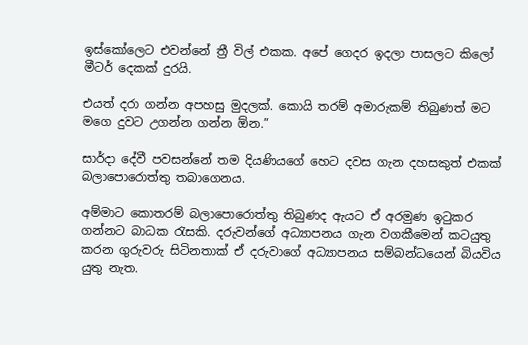ඉස්කෝලෙට එවන්නේ ත්‍රී විල් එකක. අපේ ගෙදර ඉදලා පාසලට කිලෝ මීටර් දෙකක් දුරයි.

එයත් දරා ගන්න අපහසු මුදලක්. කොයි තරම් අමාරුකම් තිබුණත් මට මගෙ දුවට උගන්න ගන්න ඕන.”

සාර්දා දේවී පවසන්නේ තම දියණියගේ හෙට දවස ගැන දහසකුත් එකක් බලාපොරොත්තු තබාගෙනය.

අම්මාට කොතරම් බලාපොරොත්තු තිබුණද ඇයට ඒ අරමුණ ඉටුකර ගන්නට බාධක රැසකි. දරුවන්ගේ අධ්‍යාපනය ගැන වගකීමෙන් කටයුතු කරන ගුරුවරු සිටිනතාක් ඒ දරුවාගේ අධ්‍යාපනය සම්බන්ධයෙන් බියවිය යුතු නැත.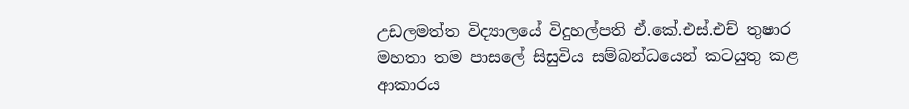උඩලමත්ත විද්‍යාලයේ විදුහල්පති ඒ.කේ.එස්.එච් තුෂාර මහතා තම පාසලේ සිසුවිය සම්බන්ධයෙන් කටයුතු කළ ආකාරය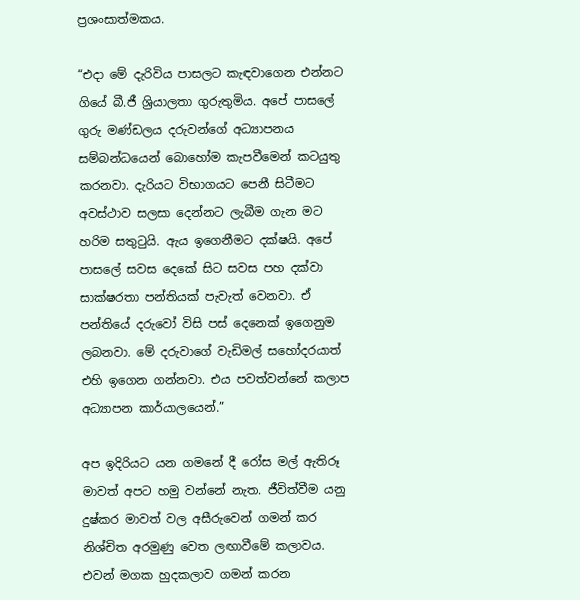ප්‍රශංසාත්මකය.

“එදා මේ දැරිවිය පාසලට කැඳවාගෙන එන්නට ගියේ බී.ජී ශ්‍රියාලතා ගුරුතුමිය. අපේ පාසලේ ගුරු මණ්ඩලය දරුවන්ගේ අධ්‍යාපනය සම්බන්ධයෙන් බොහෝම කැපවීමෙන් කටයුතු කරනවා. දැරියට විභාගයට පෙනී සිටීමට අවස්ථාව සලසා දෙන්නට ලැබීම ගැන මට හරිම සතුටුයි. ඇය ඉගෙනීමට දක්ෂයි. අපේ පාසලේ සවස දෙකේ සිට සවස පහ දක්වා සාක්ෂරතා පන්තියක් පැවැත් වෙනවා. ඒ පන්තියේ දරුවෝ විසි පස් දෙනෙක් ඉගෙනුම ලබනවා. මේ දරුවාගේ වැඩිමල් සහෝදරයාත් එහි ඉගෙන ගන්නවා. එය පවත්වන්නේ කලාප අධ්‍යාපන කාර්යාලයෙන්.”

අප ඉදිරියට යන ගමනේ දී රෝස මල් ඇතිරූ මාවත් අපට හමු වන්නේ නැත. ජීවිත්වීම යනු දුෂ්කර මාවත් වල අසීරුවෙන් ගමන් කර නිශ්චිත අරමුණු වෙත ලඟාවීමේ කලාවය. එවන් මගක හුදකලාව ගමන් කරන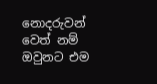නොදරුවන් වෙත් නම් ඔවුනට එම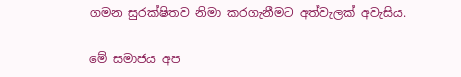ගමන සුරක්ෂිතව නිමා කරගැනීමට අත්වැලක් අවැසිය.

මේ සමාජය අප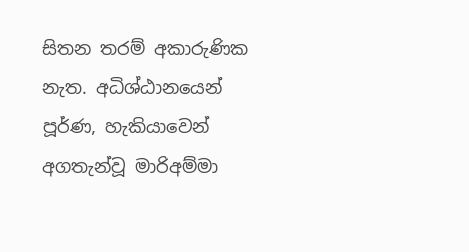සිතන තරම් අකාරුණික නැත. අධිශ්ඨානයෙන් පූර්ණ, හැකියාවෙන් අගතැන්වූ මාරිඅම්මා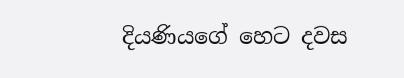දියණියගේ හෙට දවස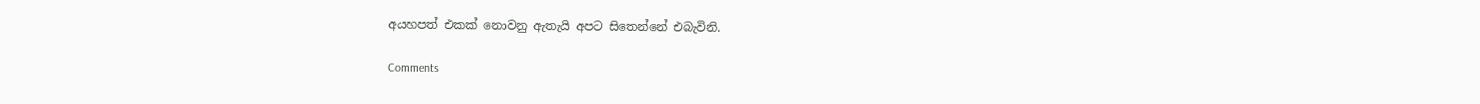අයහපත් එකක් නොවනු ඇතැයි අපට සිතෙන්නේ එබැවිනි.

Comments